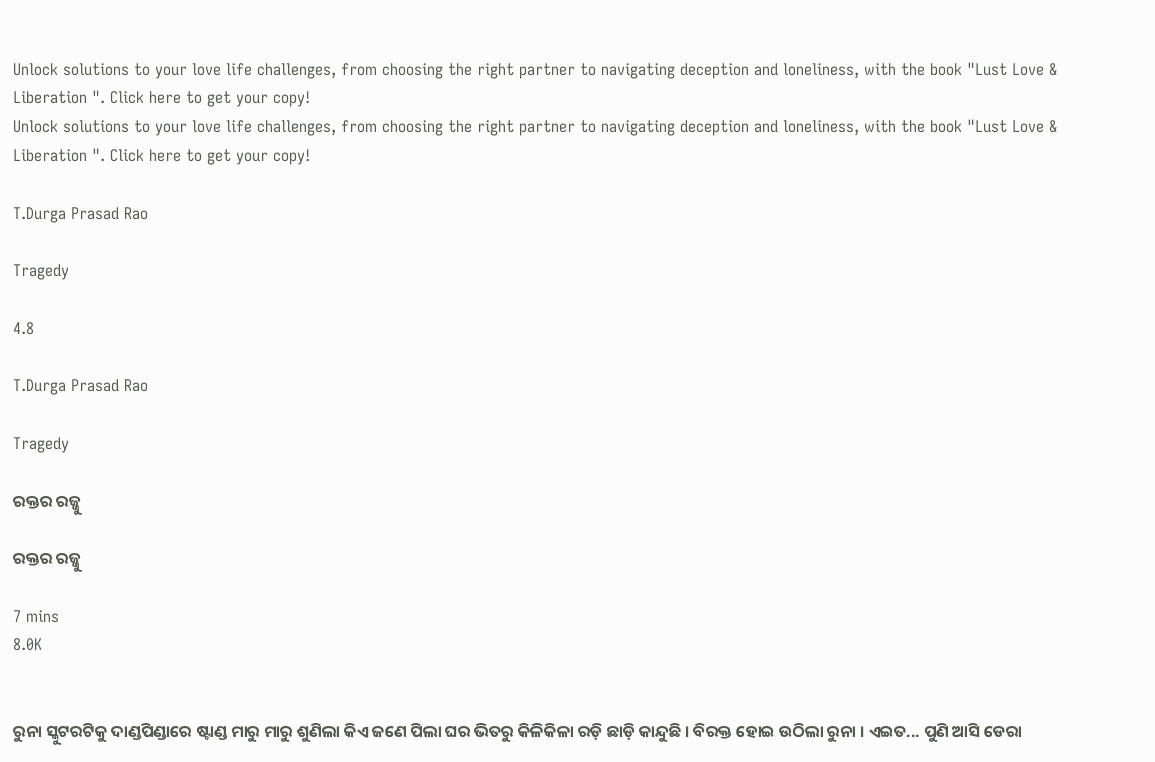Unlock solutions to your love life challenges, from choosing the right partner to navigating deception and loneliness, with the book "Lust Love & Liberation ". Click here to get your copy!
Unlock solutions to your love life challenges, from choosing the right partner to navigating deception and loneliness, with the book "Lust Love & Liberation ". Click here to get your copy!

T.Durga Prasad Rao

Tragedy

4.8

T.Durga Prasad Rao

Tragedy

ରକ୍ତର ରଜ୍ଜୁ

ରକ୍ତର ରଜ୍ଜୁ

7 mins
8.0K


ରୁନା ସ୍କୁଟରଟିକୁ ଦାଣ୍ଡପିଣ୍ଡାରେ ଷ୍ଟାଣ୍ଡ ମାରୁ ମାରୁ ଶୁଣିଲା କିଏ ଜଣେ ପିଲା ଘର ଭିତରୁ କିଳିକିଳା ରଡ଼ି ଛାଡ଼ି କାନ୍ଦୁଛି । ବିରକ୍ତ ହୋଇ ଉଠିଲା ରୁନା । ଏଇତ... ପୁଣି ଆସି ଡେରା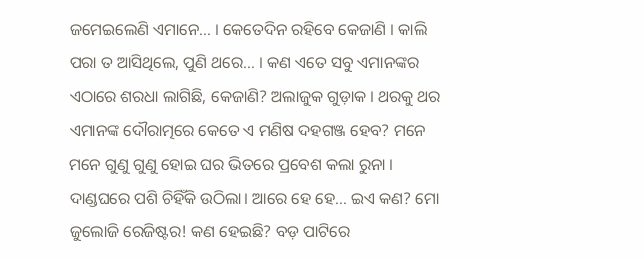ଜମେଇଲେଣି ଏମାନେ... । କେତେଦିନ ରହିବେ କେଜାଣି । କାଲି ପରା ତ ଆସିଥିଲେ, ପୁଣି ଥରେ... । କଣ ଏତେ ସବୁ ଏମାନଙ୍କର ଏଠାରେ ଶରଧା ଲାଗିଛି, କେଜାଣି? ଅଲାଜୁକ ଗୁଡ଼ାକ । ଥରକୁ ଥର ଏମାନଙ୍କ ଦୌରାତ୍ମରେ କେତେ ଏ ମଣିଷ ଦହଗଞ୍ଜ ହେବ? ମନେ ମନେ ଗୁଣୁ ଗୁଣୁ ହୋଇ ଘର ଭିତରେ ପ୍ରବେଶ କଲା ରୁନା । ଦାଣ୍ଡଘରେ ପଶି ଚିହିଁକି ଉଠିଲା। ଆରେ ହେ ହେ... ଇଏ କଣ? ମୋ ଜୁଲୋଜି ରେଜିଷ୍ଟର! କଣ ହେଇଛି? ବଡ଼ ପାଟିରେ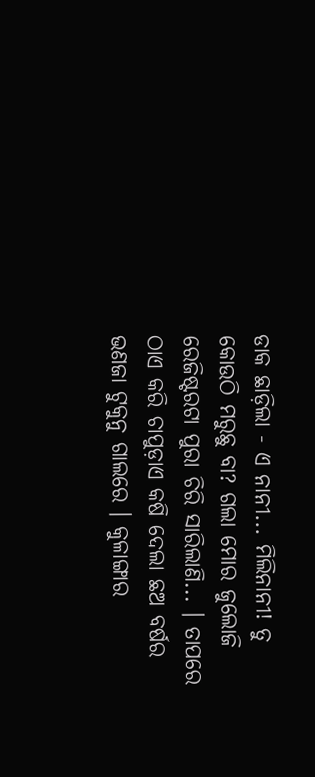ଡାକ ଛାଡ଼ିଲା - ଏ ନାନୀ... ମିଲିନାନୀ! ତୁ କୋଉଠି ମରୁଛୁ ବା? ଗଲା ମୋର ଜୁଲୋଜି ରେଜିଷ୍ଟରଟା ପୁରା ଚିରି ସାରିଲାଣି... । ତାପରେ ଠାଏ କରି ଚାପୁଡ଼ାଏ କଷି ଦେଲା ଛଅ ବର୍ଷର ଭଣଜା ଟୁକୁନୁ ଗାଲରେ । କୁଳାଙ୍ଗାର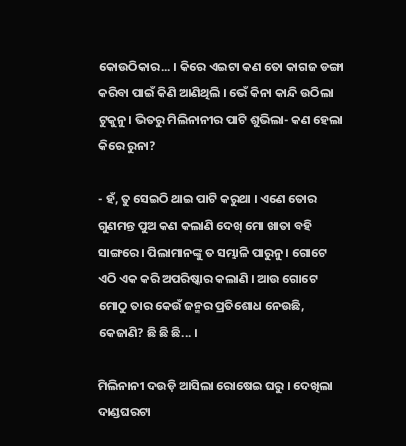କୋଉଠିକାର... । କିରେ ଏଇଟା କଣ ତୋ କାଗଜ ଡଙ୍ଗା କରିବା ପାଇଁ କିଣି ଆଣିଥିଲି । ଭେଁ କିନା କାନ୍ଦି ଉଠିଲା ଟୁକୁନୁ। ଭିତରୁ ମିଲିନାନୀର ପାଟି ଶୁଭିଲା- କଣ ହେଲା କିରେ ରୁନା?

- ହଁ, ତୁ ସେଇଠି ଥାଇ ପାଟି କରୁଥା । ଏଣେ ତୋର ଗୁଣମନ୍ତ ପୁଅ କଣ କଲାଣି ଦେଖ୍ ମୋ ଖାତା ବହି ସାଙ୍ଗରେ । ପିଲାମାନଙ୍କୁ ତ ସମ୍ଭାଳି ପାରୁନୁ । ଗୋଟେ ଏଠି ଏକ କରି ଅପରିଷ୍କାର କଲାଣି । ଆଉ ଗୋଟେ ମୋଠୁ ତାର କେଉଁ ଜନ୍ମର ପ୍ରତିଶୋଧ ନେଉଛି, କେଜାଣି? ଛି ଛି ଛି... ।

ମିଲିନାନୀ ଦଉଡ଼ି ଆସିଲା ରୋଷେଇ ଘରୁ । ଦେଖିଲା ଦାଣ୍ଡଘରଟା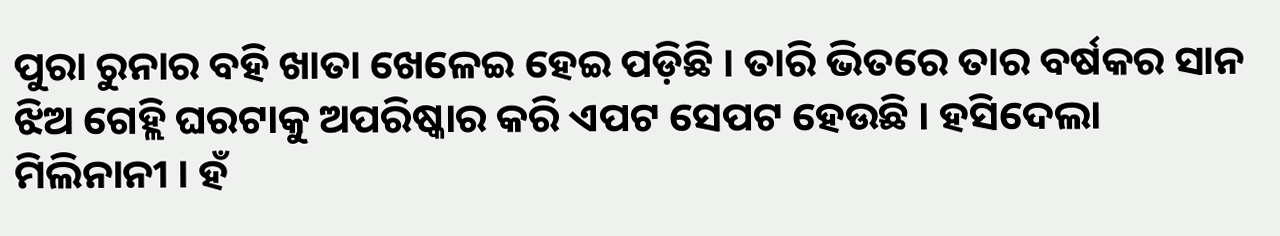ପୁରା ରୁନାର ବହି ଖାତା ଖେଳେଇ ହେଇ ପଡ଼ିଛି । ତାରି ଭିତରେ ତାର ବର୍ଷକର ସାନ ଝିଅ ଗେହ୍ଲି ଘରଟାକୁ ଅପରିଷ୍କାର କରି ଏପଟ ସେପଟ ହେଉଛି । ହସିଦେଲା ମିଲିନାନୀ । ହଁ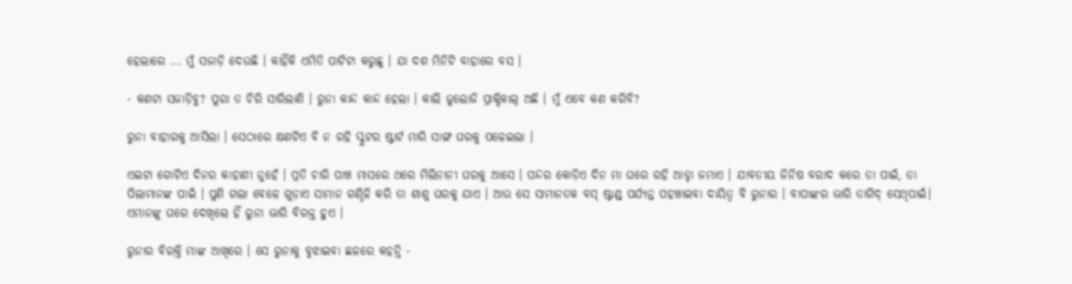ହେଲାରେ ... ମୁଁ ସଜାଡ଼ି ଦେଉଛି । କାହିଁକି ଏମିତି ପାଟିଟା କରୁଛୁ । ଯା ଦଶ ମିନିଟି ବାହାରେ ବସ ।

- କଣଟା ସଜାଡ଼ିବୁ? ପୁରା ତ ଚିରି ସାରିଲାଣି । ରୁନା କାନ୍ଦ କାନ୍ଦ ହେଲା । କାଲି ଜୁଲୋଜି ପ୍ରାକ୍ଟିକାଲ୍ ଅଛି । ମୁଁ ଏବେ କଣ କରିବି?

ରୁନା ବାହାରକୁ ଆସିଲା । ସେଠାରେ କ୍ଷଣଟିଏ ବି ନ ରହି ସ୍କୁଟର ଷ୍ଟାର୍ଟ ମାରି ସାଙ୍ଗ ଘରକୁ ପଳେଇଲା ।

ଏଇଟା ଗୋଟିଏ ଦିନର କାହାଣୀ ନୁହେଁ । ପ୍ରତି ଚାରି ପାଞ୍ଚ ମାସରେ ଥରେ ମିଲିନାନୀ ଘରକୁ ଆସେ । ପନ୍ଦର କୋଡ଼ିଏ ଦିନ ମା ଘରେ ରହି ଆଡ୍ଡା ଜମାଏ । ଯାବତୀୟ ଜିନିଷ ବରାଦ କରେ ତା ପାଇଁ, ତା ପିଲାମାନଙ୍କ ପାଇଁ । ପୁଣି ଗଲା ବେଳେ ଗୁଡ଼ାଏ ସାମାନ ଗଣ୍ଠିଳି କରି ତା ଶାଶୁ ଘରକୁ ଯାଏ । ଆଉ ସେ ସାମାନତକ ବସ୍ ଷ୍ଟାଣ୍ଡ୍ ପର୍ଯ୍ୟନ୍ତ ପହଞ୍ଚାଇବା ଦାୟିତ୍ୱ ବି ରୁନାର । ବାପାଙ୍କର ଭାରି ତାଗିଦ୍ ସେଥିପାଇଁ। ଏମାନଙ୍କୁ ଘରେ ଦେଖିଲେ ହିଁ ରୁନା ଭାରି ବିରକ୍ତ ହୁଏ ।

ରୁନାର ବିରକ୍ତି ମାଙ୍କ ଆଖିରେ । ସେ ରୁନାକୁ ବୁଝାଇବା ଛଳରେ କହନ୍ତି -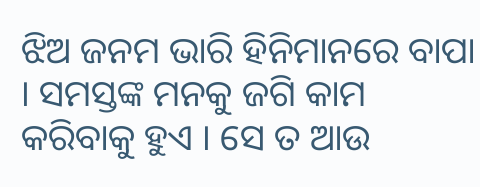ଝିଅ ଜନମ ଭାରି ହିନିମାନରେ ବାପା । ସମସ୍ତଙ୍କ ମନକୁ ଜଗି କାମ କରିବାକୁ ହୁଏ । ସେ ତ ଆଉ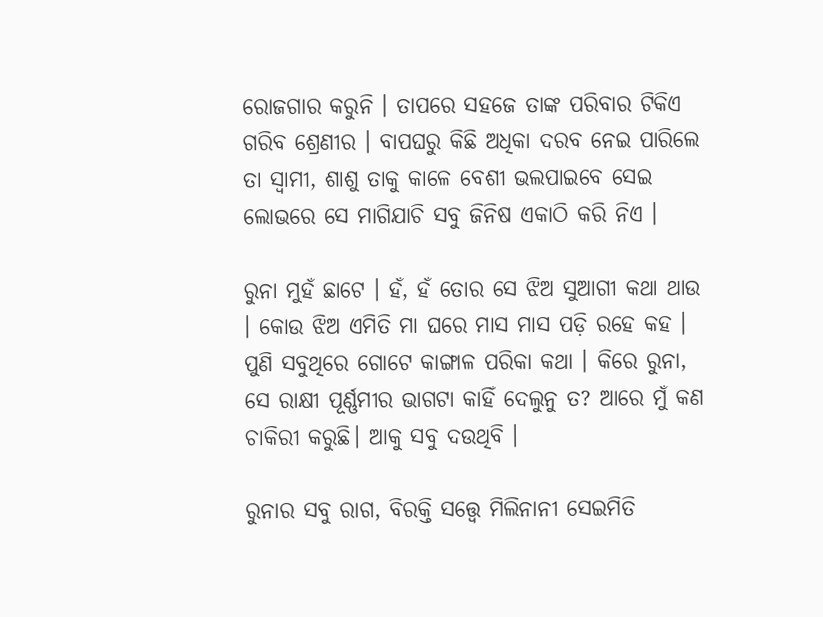ରୋଜଗାର କରୁନି । ତାପରେ ସହଜେ ତାଙ୍କ ପରିବାର ଟିକିଏ ଗରିବ ଶ୍ରେଣୀର । ବାପଘରୁ କିଛି ଅଧିକା ଦରବ ନେଇ ପାରିଲେ ତା ସ୍ୱାମୀ, ଶାଶୁ ତାକୁ କାଳେ ବେଶୀ ଭଲପାଇବେ ସେଇ ଲୋଭରେ ସେ ମାଗିଯାଚି ସବୁ ଜିନିଷ ଏକାଠି କରି ନିଏ ।

ରୁନା ମୁହଁ ଛାଟେ । ହଁ, ହଁ ତୋର ସେ ଝିଅ ସୁଆଗୀ କଥା ଥାଉ । କୋଉ ଝିଅ ଏମିତି ମା ଘରେ ମାସ ମାସ ପଡ଼ି ରହେ କହ । ପୁଣି ସବୁଥିରେ ଗୋଟେ କାଙ୍ଗାଳ ପରିକା କଥା । କିରେ ରୁନା, ସେ ରାକ୍ଷୀ ପୂର୍ଣ୍ଣମୀର ଭାଗଟା କାହିଁ ଦେଲୁନୁ ତ? ଆରେ ମୁଁ କଣ ଚାକିରୀ କରୁଛି। ଆକୁ ସବୁ ଦଉଥିବି ।

ରୁନାର ସବୁ ରାଗ, ବିରକ୍ତି ସତ୍ତ୍ୱେ ମିଲିନାନୀ ସେଇମିତି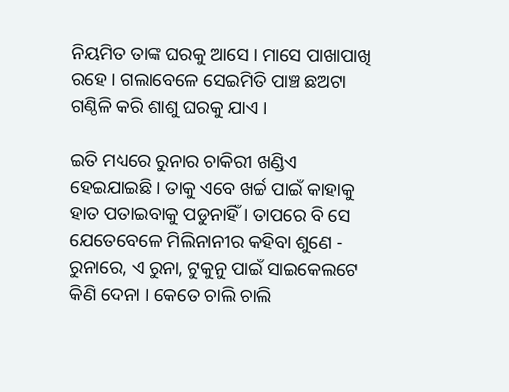ନିୟମିତ ତାଙ୍କ ଘରକୁ ଆସେ । ମାସେ ପାଖାପାଖି ରହେ । ଗଲାବେଳେ ସେଇମିତି ପାଞ୍ଚ ଛଅଟା ଗଣ୍ଠିଳି କରି ଶାଶୁ ଘରକୁ ଯାଏ ।

ଇତି ମଧ୍ୟରେ ରୁନାର ଚାକିରୀ ଖଣ୍ଡିଏ ହେଇଯାଇଛି । ତାକୁ ଏବେ ଖର୍ଚ୍ଚ ପାଇଁ କାହାକୁ ହାତ ପତାଇବାକୁ ପଡୁନାହିଁ । ତାପରେ ବି ସେ ଯେତେବେଳେ ମିଲିନାନୀର କହିବା ଶୁଣେ - ରୁନାରେ, ଏ ରୁନା, ଟୁକୁନୁ ପାଇଁ ସାଇକେଲଟେ କିଣି ଦେନା । କେତେ ଚାଲି ଚାଲି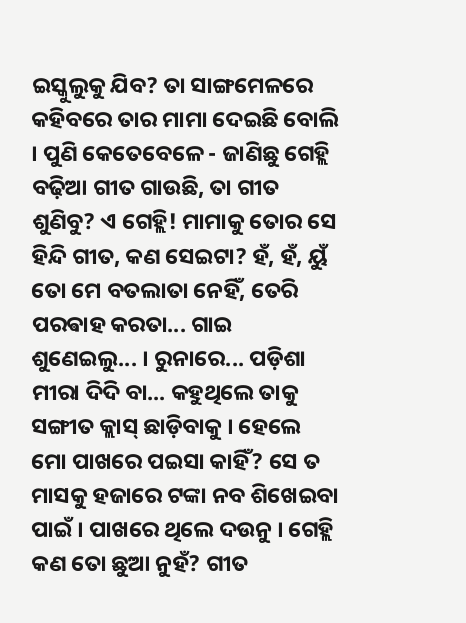ଇସ୍କୁଲୁକୁ ଯିବ? ତା ସାଙ୍ଗମେଳରେ କହିବରେ ତାର ମାମା ଦେଇଛି ବୋଲି । ପୁଣି କେତେବେଳେ - ଜାଣିଛୁ ଗେହ୍ଲି ବଢ଼ିଆ ଗୀତ ଗାଉଛି, ତା ଗୀତ ଶୁଣିବୁ? ଏ ଗେହ୍ଲି! ମାମାକୁ ତୋର ସେ ହିନ୍ଦି ଗୀତ, କଣ ସେଇଟା? ହଁ, ହଁ, ୟୁଁ ତୋ ମେ ବତଲାତା ନେହିଁ, ତେରି ପରଵାହ କରତା... ଗାଇ ଶୁଣେଇଲୁ... । ରୁନାରେ... ପଡ଼ିଶା ମୀରା ଦିଦି ବା... କହୁଥିଲେ ତାକୁ ସଙ୍ଗୀତ କ୍ଲାସ୍ ଛାଡ଼ିବାକୁ । ହେଲେ ମୋ ପାଖରେ ପଇସା କାହିଁ? ସେ ତ ମାସକୁ ହଜାରେ ଟଙ୍କା ନବ ଶିଖେଇବା ପାଇଁ । ପାଖରେ ଥିଲେ ଦଉନୁ । ଗେହ୍ଲି କଣ ତୋ ଛୁଆ ନୁହଁ? ଗୀତ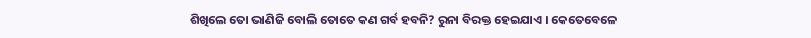ଶିଖିଲେ ତୋ ଭାଣିଜି ବୋଲି ତୋତେ କଣ ଗର୍ବ ହବନି? ରୁନା ବିରକ୍ତ ହେଇଯାଏ । କେତେବେଳେ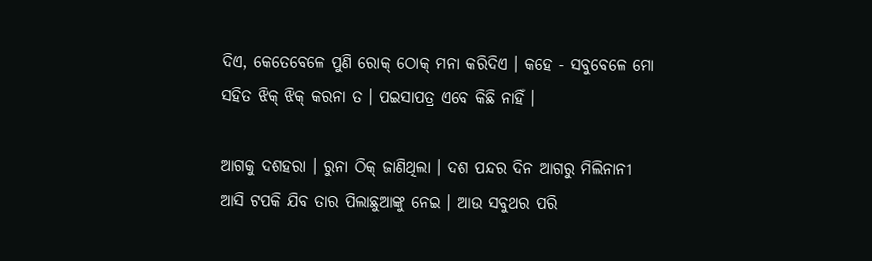ଦିଏ, କେତେବେଳେ ପୁଣି ରୋକ୍ ଠୋକ୍ ମନା କରିଦିଏ । କହେ - ସବୁବେଳେ ମୋ ସହିତ ଝିକ୍ ଝିକ୍ କରନା ତ । ପଇସାପତ୍ର ଏବେ କିଛି ନାହିଁ ।

ଆଗକୁ ଦଶହରା । ରୁନା ଠିକ୍ ଜାଣିଥିଲା । ଦଶ ପନ୍ଦର ଦିନ ଆଗରୁ ମିଲିନାନୀ ଆସି ଟପକି ଯିବ ତାର ପିଲାଛୁଆଙ୍କୁ ନେଇ । ଆଉ ସବୁଥର ପରି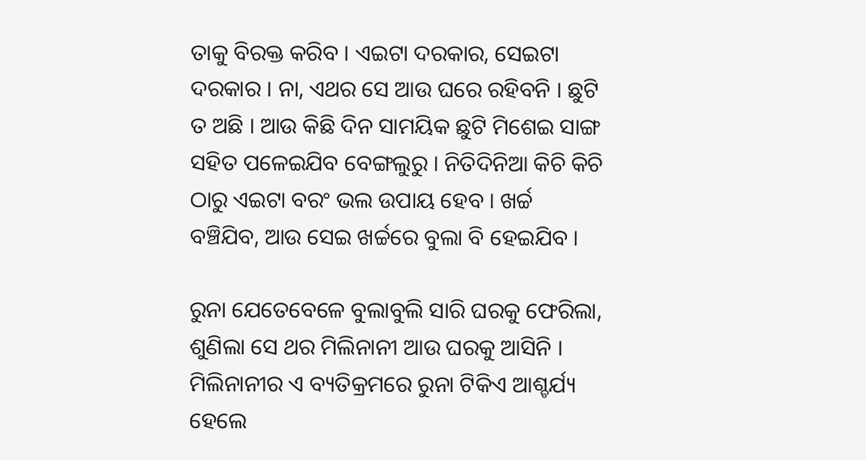ତାକୁ ବିରକ୍ତ କରିବ । ଏଇଟା ଦରକାର, ସେଇଟା ଦରକାର । ନା, ଏଥର ସେ ଆଉ ଘରେ ରହିବନି । ଛୁଟି ତ ଅଛି । ଆଉ କିଛି ଦିନ ସାମୟିକ ଛୁଟି ମିଶେଇ ସାଙ୍ଗ ସହିତ ପଳେଇଯିବ ବେଙ୍ଗଲୁରୁ । ନିତିଦିନିଆ କିଚି କିଚି ଠାରୁ ଏଇଟା ବରଂ ଭଲ ଉପାୟ ହେବ । ଖର୍ଚ୍ଚ ବଞ୍ଚିଯିବ, ଆଉ ସେଇ ଖର୍ଚ୍ଚରେ ବୁଲା ବି ହେଇଯିବ ।

ରୁନା ଯେତେବେଳେ ବୁଲାବୁଲି ସାରି ଘରକୁ ଫେରିଲା, ଶୁଣିଲା ସେ ଥର ମିଲିନାନୀ ଆଉ ଘରକୁ ଆସିନି । ମିଲିନାନୀର ଏ ବ୍ୟତିକ୍ରମରେ ରୁନା ଟିକିଏ ଆଶ୍ଚର୍ଯ୍ୟ ହେଲେ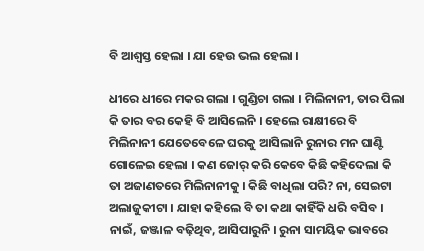ବି ଆଶ୍ୱସ୍ତ ହେଲା । ଯା ହେଉ ଭଲ ହେଲା ।

ଧୀରେ ଧୀରେ ମକର ଗଲା । ଗୁଣ୍ଡିଚା ଗଲା । ମିଲିନାନୀ, ତାର ପିଲା କି ତାର ବର କେହି ବି ଆସିଲେନି । ହେଲେ ରାକ୍ଷୀରେ ବି ମିଲିନାନୀ ଯେତେବେଳେ ଘରକୁ ଆସିଲାନି ରୁନାର ମନ ଘାଣ୍ଟି ଗୋଳେଇ ହେଲା । କଣ ଜୋର୍ କରି କେବେ କିଛି କହିଦେଲା କି ତା ଅଜାଣତରେ ମିଲିନାନୀକୁ । କିଛି ବାଧିଲା ପରି? ନା, ସେଇଟା ଅଲାଜୁକୀଟା । ଯାହା କହିଲେ ବି ତା କଥା କାହିଁକି ଧରି ବସିବ । ନାଇଁ, ଜଞ୍ଜାଳ ବଢ଼ିଥିବ, ଆସିପାରୁନି । ରୁନା ସାମୟିକ ଭାବରେ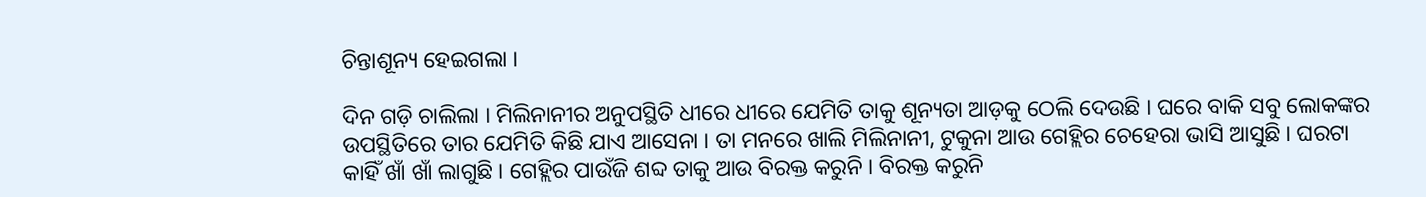ଚିନ୍ତାଶୂନ୍ୟ ହେଇଗଲା ।

ଦିନ ଗଡ଼ି ଚାଲିଲା । ମିଲିନାନୀର ଅନୁପସ୍ଥିତି ଧୀରେ ଧୀରେ ଯେମିତି ତାକୁ ଶୂନ୍ୟତା ଆଡ଼କୁ ଠେଲି ଦେଉଛି । ଘରେ ବାକି ସବୁ ଲୋକଙ୍କର ଉପସ୍ଥିତିରେ ତାର ଯେମିତି କିଛି ଯାଏ ଆସେନା । ତା ମନରେ ଖାଲି ମିଲିନାନୀ, ଟୁକୁନା ଆଉ ଗେହ୍ଲିର ଚେହେରା ଭାସି ଆସୁଛି । ଘରଟା କାହିଁ ଖାଁ ଖାଁ ଲାଗୁଛି । ଗେହ୍ଲିର ପାଉଁଜି ଶବ୍ଦ ତାକୁ ଆଉ ବିରକ୍ତ କରୁନି । ବିରକ୍ତ କରୁନି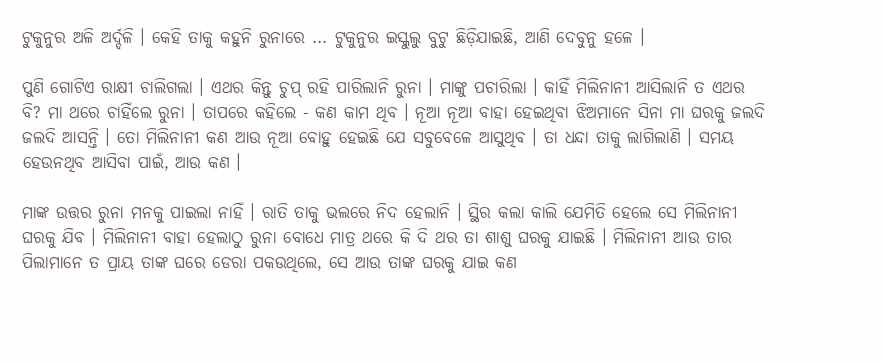ଟୁକୁନୁର ଅଳି ଅର୍ଦ୍ଦଳି । କେହି ତାକୁ କହୁନି ରୁନାରେ ... ଟୁକୁନୁର ଇସ୍କୁଲୁ ବୁଟୁ ଛିଡ଼ିଯାଇଛି, ଆଣି ଦେବୁନୁ ହଳେ ।

ପୁଣି ଗୋଟିଏ ରାକ୍ଷୀ ଚାଲିଗଲା । ଏଥର କିନ୍ତୁ ଚୁପ୍ ରହି ପାରିଲାନି ରୁନା । ମାଙ୍କୁ ପଚାରିଲା । କାହିଁ ମିଲିନାନୀ ଆସିଲାନି ତ ଏଥର ବି? ମା ଥରେ ଚାହିଁଲେ ରୁନା । ତାପରେ କହିଲେ - କଣ କାମ ଥିବ । ନୂଆ ନୂଆ ବାହା ହେଇଥିବା ଝିଅମାନେ ସିନା ମା ଘରକୁ ଜଲଦି ଜଲଦି ଆସନ୍ତି । ତୋ ମିଲିନାନୀ କଣ ଆଉ ନୂଆ ବୋହୁ ହେଇଛି ଯେ ସବୁବେଳେ ଆସୁଥିବ । ତା ଧନ୍ଦା ତାକୁ ଲାଗିଲାଣି । ସମୟ ହେଉନଥିବ ଆସିବା ପାଇଁ, ଆଉ କଣ ।

ମାଙ୍କ ଉତ୍ତର ରୁନା ମନକୁ ପାଇଲା ନାହିଁ । ରାତି ତାକୁ ଭଲରେ ନିଦ ହେଲାନି । ସ୍ଥିର କଲା କାଲି ଯେମିତି ହେଲେ ସେ ମିଲିନାନୀ ଘରକୁ ଯିବ । ମିଲିନାନୀ ବାହା ହେଲାଠୁ ରୁନା ବୋଧେ ମାତ୍ର ଥରେ କି ଦି ଥର ତା ଶାଶୁ ଘରକୁ ଯାଇଛି । ମିଲିନାନୀ ଆଉ ତାର ପିଲାମାନେ ତ ପ୍ରାୟ ତାଙ୍କ ଘରେ ଡେରା ପକଉଥିଲେ, ସେ ଆଉ ତାଙ୍କ ଘରକୁ ଯାଇ କଣ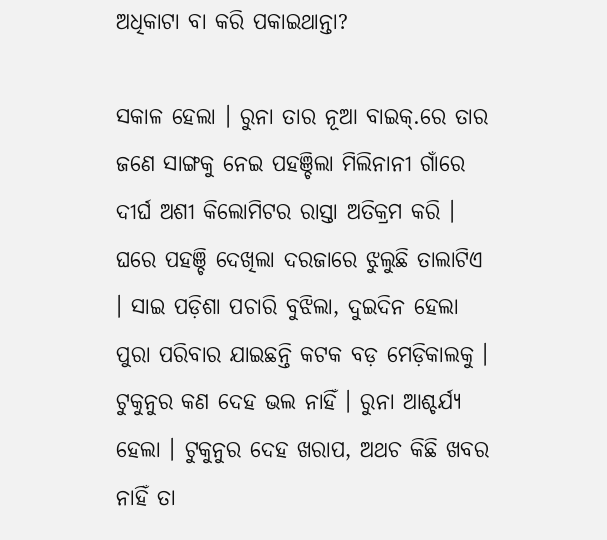ଅଧିକାଟା ବା କରି ପକାଇଥାନ୍ତା?

ସକାଳ ହେଲା । ରୁନା ତାର ନୂଆ ବାଇକ୍.ରେ ତାର ଜଣେ ସାଙ୍ଗକୁ ନେଇ ପହଞ୍ଚିଲା ମିଲିନାନୀ ଗାଁରେ ଦୀର୍ଘ ଅଶୀ କିଲୋମିଟର ରାସ୍ତା ଅତିକ୍ରମ କରି । ଘରେ ପହଞ୍ଚି ଦେଖିଲା ଦରଜାରେ ଝୁଲୁଛି ତାଲାଟିଏ । ସାଇ ପଡ଼ିଶା ପଚାରି ବୁଝିଲା, ଦୁଇଦିନ ହେଲା ପୁରା ପରିବାର ଯାଇଛନ୍ତି କଟକ ବଡ଼ ମେଡ଼ିକାଲକୁ । ଟୁକୁନୁର କଣ ଦେହ ଭଲ ନାହିଁ । ରୁନା ଆଶ୍ଚର୍ଯ୍ୟ ହେଲା । ଟୁକୁନୁର ଦେହ ଖରାପ, ଅଥଚ କିଛି ଖବର ନାହିଁ ତା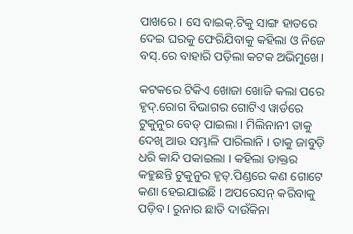ପାଖରେ । ସେ ବାଇକ୍.ଟିକୁ ସାଙ୍ଗ ହାତରେ ଦେଇ ଘରକୁ ଫେରିଯିବାକୁ କହିଲା ଓ ନିଜେ ବସ୍.ରେ ବାହାରି ପଡ଼ିଲା କଟକ ଅଭିମୁଖେ।

କଟକରେ ଟିକିଏ ଖୋଜା ଖୋଜି କଲା ପରେ ହୃଦ୍.ରୋଗ ବିଭାଗର ଗୋଟିଏ ୱାର୍ଡରେ ଟୁକୁନୁର ବେଡ୍ ପାଇଲା । ମିଲିନାନୀ ତାକୁ ଦେଖି ଆଉ ସମ୍ଭାଳି ପାରିଲାନି । ତାକୁ ଜାବୁଡ଼ି ଧରି କାନ୍ଦି ପକାଇଲା । କହିଲା ଡାକ୍ତର କହୁଛନ୍ତି ଟୁକୁନୁର ହୃତ୍.ପିଣ୍ଡରେ କଣ ଗୋଟେ କଣା ହେଇଯାଇଛି । ଅପରେସନ୍ କରିବାକୁ ପଡ଼ିବ । ରୁନାର ଛାତି ଦାଉଁକିନା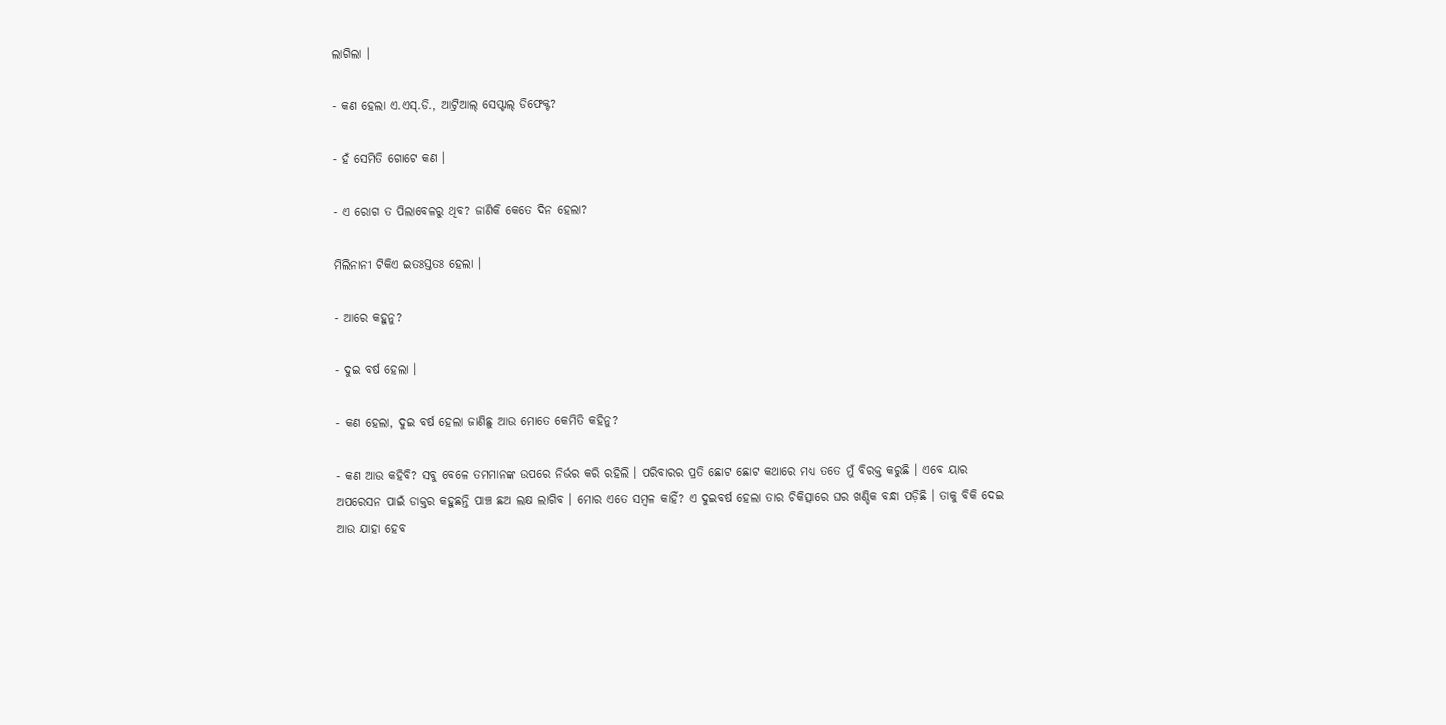ଲାଗିଲା ।

- କଣ ହେଲା ଏ.ଏସ୍.ଡି., ଆଟ୍ରିଆଲ୍ ସେପ୍ଟାଲ୍ ଡିଫେକ୍ଟ?

- ହଁ ସେମିତି ଗୋଟେ କଣ ।

- ଏ ରୋଗ ତ ପିଲାବେଳରୁ ଥିବ? ଜାଣିକି କେତେ ଦିନ ହେଲା?

ମିଲିନାନୀ ଟିକିଏ ଇତଃସ୍ତତଃ ହେଲା ।

- ଆରେ କହୁନୁ?

- ଦୁଇ ବର୍ଷ ହେଲା ।

- କଣ ହେଲା, ଦୁଇ ବର୍ଷ ହେଲା ଜାଣିଛୁ ଆଉ ମୋତେ କେମିତି କହିନୁ?

- କଣ ଆଉ କହିବି? ସବୁ ବେଳେ ତମମାନଙ୍କ ଉପରେ ନିର୍ଭର କରି ରହିଲି । ପରିବାରର ପ୍ରତି ଛୋଟ ଛୋଟ କଥାରେ ମଧ୍ୟ ତତେ ମୁଁ ବିରକ୍ତ କରୁଛି । ଏବେ ୟାର ଅପରେସନ ପାଇଁ ଡାକ୍ତର କହୁଛନ୍ତି ପାଞ୍ଚ ଛଅ ଲକ୍ଷ ଲାଗିବ । ମୋର ଏତେ ସମ୍ବଳ କାହିଁ? ଏ ଦୁଇବର୍ଷ ହେଲା ତାର ଚିକିତ୍ସାରେ ଘର ଖଣ୍ଡିକ ବନ୍ଧା ପଡ଼ିଛି । ତାକୁ ବିକି ଦେଇ ଆଉ ଯାହା ହେବ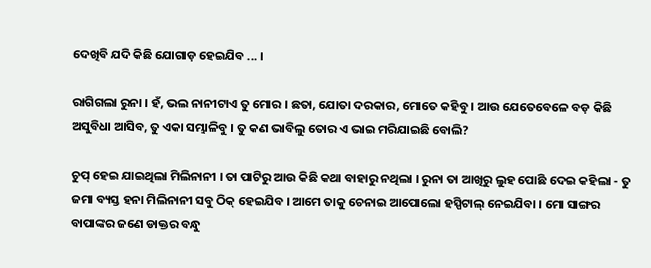ଦେଖିବି ଯଦି କିଛି ଯୋଗାଡ଼ ହେଇଯିବ ... ।

ରାଗିଗଲା ରୁନା । ହଁ, ଭଲ ନାନୀଟାଏ ତୁ ମୋର । ଛତା, ଯୋତା ଦରକାର, ମୋତେ କହିବୁ । ଆଉ ଯେତେବେଳେ ବଡ଼ କିଛି ଅସୁବିଧା ଆସିବ, ତୁ ଏକା ସମ୍ଭାଳିବୁ । ତୁ କଣ ଭାବିଲୁ ତୋର ଏ ଭାଇ ମରିଯାଇଛି ବୋଲି?

ଚୁପ୍ ହେଇ ଯାଇଥିଲା ମିଲିନାନୀ । ତା ପାଟିରୁ ଆଉ କିଛି କଥା ବାହାରୁ ନଥିଲା । ରୁନା ତା ଆଖିରୁ ଲୁହ ପୋଛି ଦେଇ କହିଲା - ତୁ ଜମା ବ୍ୟସ୍ତ ହନା ମିଲିନାନୀ ସବୁ ଠିକ୍ ହେଇଯିବ । ଆମେ ତାକୁ ଚେନାଇ ଆପୋଲୋ ହସ୍ପିଟାଲ୍ ନେଇଯିବା । ମୋ ସାଙ୍ଗର ବାପାଙ୍କର ଜଣେ ଡାକ୍ତର ବନ୍ଧୁ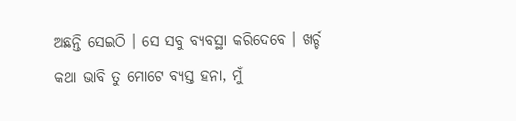ଅଛନ୍ତି ସେଇଠି । ସେ ସବୁ ବ୍ୟବସ୍ଥା କରିଦେବେ । ଖର୍ଚ୍ଚ କଥା ଭାବି ତୁ ମୋଟେ ବ୍ୟସ୍ତ ହନା, ମୁଁ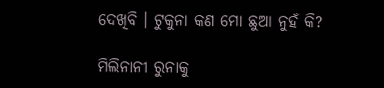ଦେଖିବି । ଟୁକୁନା କଣ ମୋ ଛୁଆ ନୁହଁ କି?

ମିଲିନାନୀ ରୁନାକୁ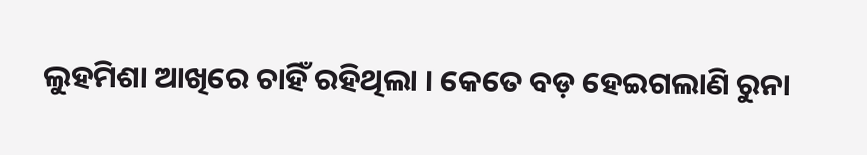ଲୁହମିଶା ଆଖିରେ ଚାହିଁ ରହିଥିଲା । କେତେ ବଡ଼ ହେଇଗଲାଣି ରୁନା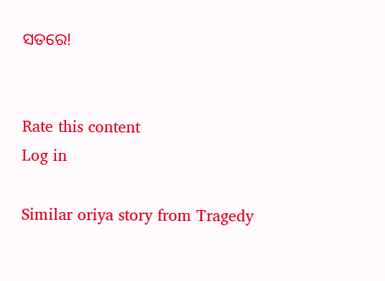ସତରେ!


Rate this content
Log in

Similar oriya story from Tragedy